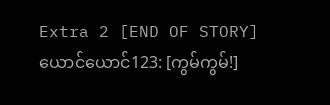Extra 2 [END OF STORY]
ယောင်ယောင်123: [ကွမ်ကွမ်!]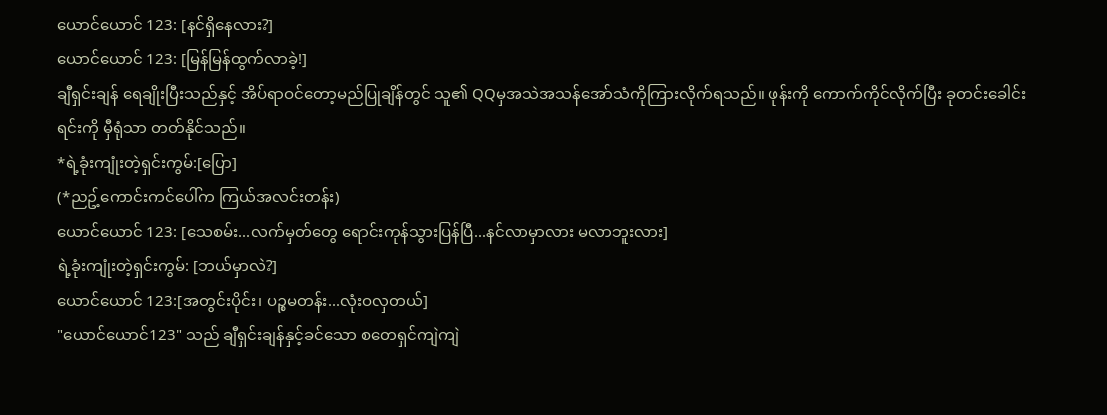ယောင်ယောင် 123: [နင်ရှိနေလား?]
ယောင်ယောင် 123: [မြန်မြန်ထွက်လာခဲ့!]
ချီရှင်းချန် ရေချိုးပြီးသည်နှင့် အိပ်ရာဝင်တော့မည်ပြုချိန်တွင် သူ၏ QQမှအသဲအသန်အော်သံကိုကြားလိုက်ရသည်။ ဖုန်းကို ကောက်ကိုင်လိုက်ပြီး ခုတင်းခေါင်းရင်းကို မှီရုံသာ တတ်နိုင်သည်။
*ရဲ့ခုံးကျုံးတဲ့ရှင်းကွမ်:[ပြော]
(*ညဥ့်ကောင်းကင်ပေါ်က ကြယ်အလင်းတန်း)
ယောင်ယောင် 123: [သေစမ်း...လက်မှတ်တွေ ရောင်းကုန်သွားပြန်ပြီ...နင်လာမှာလား မလာဘူးလား]
ရဲ့ခုံးကျုံးတဲ့ရှင်းကွမ်: [ဘယ်မှာလဲ?]
ယောင်ယောင် 123:[အတွင်းပိုင်း၊ ပဉ္စမတန်း...လုံးဝလှတယ်]
"ယောင်ယောင်123" သည် ချီရှင်းချန်နှင့်ခင်သော စတေရှင်ကျဲကျဲ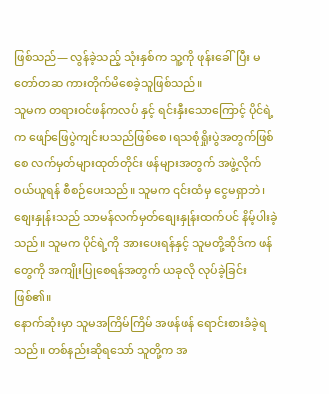ဖြစ်သည်— လွန်ခဲ့သည့် သုံးနှစ်က သူ့ကို ဖုန်းခေါ်ပြီး မတော်တဆ ကားတိုက်မိစေခဲ့သူဖြစ်သည်။
သူမက တရားဝင်ဖန်ကလပ် နှင့် ရင်းနှီးသောကြောင့် ပိုင်ရဲ့က ဖျော်ဖြေပွဲကျင်းပသည်ဖြစ်စေ ၊ရသစုံရှိုးပွဲအတွက်ဖြစ်စေ လက်မှတ်များထုတ်တိုင်း ဖန်များအတွက် အဖွဲ့လိုက်ဝယ်ယူရန် စီစဉ်ပေးသည်။ သူမက ၎င်းထံမှ ငွေမရှာဘဲ၊ စျေးနှုန်းသည် သာမန်လက်မှတ်စျေးနှုန်းထက်ပင် နိမ့်ပါးခဲ့သည်။ သူမက ပိုင်ရဲ့ကို အားပေးရန်နှင့် သူမတို့ဆိုဒ်က ဖန်တွေကို အကျိုးပြုစေရန်အတွက် ယခုလို လုပ်ခဲ့ခြင်းဖြစ်၏။
နောက်ဆုံးမှာ သူမအကြိမ်ကြိမ် အဖန်ဖန် ရောင်းစားခံခဲ့ရသည်။ တစ်နည်းဆိုရသော် သူတို့က အ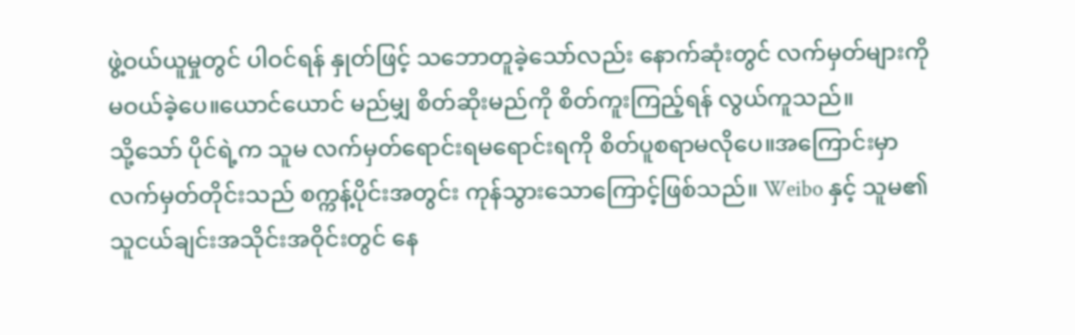ဖွဲ့ဝယ်ယူမှုတွင် ပါဝင်ရန် နှုတ်ဖြင့် သဘောတူခဲ့သော်လည်း နောက်ဆုံးတွင် လက်မှတ်များကို မဝယ်ခဲ့ပေ။ယောင်ယောင် မည်မျှ စိတ်ဆိုးမည်ကို စိတ်ကူးကြည့်ရန် လွယ်ကူသည်။
သို့သော် ပိုင်ရဲ့က သူမ လက်မှတ်ရောင်းရမရောင်းရကို စိတ်ပူစရာမလိုပေ။အကြောင်းမှာ လက်မှတ်တိုင်းသည် စက္ကန့်ပိုင်းအတွင်း ကုန်သွားသောကြောင့်ဖြစ်သည်။ Weibo နှင့် သူမ၏ သူငယ်ချင်းအသိုင်းအဝိုင်းတွင် နေ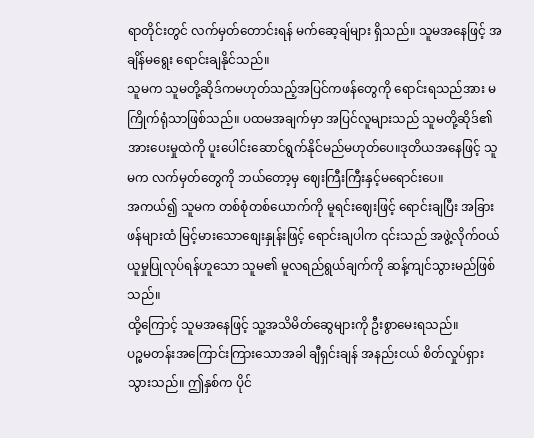ရာတိုင်းတွင် လက်မှတ်တောင်းရန် မက်ဆေ့ချ်များ ရှိသည်။ သူမအနေဖြင့် အချိန်မရွေး ရောင်းချနိုင်သည်။
သူမက သူမတို့ဆိုဒ်ကမဟုတ်သည့်အပြင်ကဖန်တွေကို ရောင်းရသည်အား မကြိုက်ရုံသာဖြစ်သည်။ ပထမအချက်မှာ အပြင်လူများသည် သူမတို့ဆိုဒ်၏အားပေးမှုထဲကို ပူးပေါင်းဆောင်ရွက်နိုင်မည်မဟုတ်ပေ။ဒုတိယအနေဖြင့် သူမက လက်မှတ်တွေကို ဘယ်တော့မှ ဈေးကြီးကြီးနှင့်မရောင်းပေ။
အကယ်၍ သူမက တစ်စုံတစ်ယောက်ကို မူရင်းဈေးဖြင့် ရောင်းချပြီး အခြားဖန်များထံ မြင့်မားသောစျေးနှုန်းဖြင့် ရောင်းချပါက ၎င်းသည် အဖွဲ့လိုက်ဝယ်ယူမှုပြုလုပ်ရန်ဟူသော သူမ၏ မူလရည်ရွယ်ချက်ကို ဆန့်ကျင်သွားမည်ဖြစ်သည်။
ထို့ကြောင့် သူမအနေဖြင့် သူ့အသိမိတ်ဆွေများကို ဦးစွာမေးရသည်။
ပဉ္စမတန်းအကြောင်းကြားသောအခါ ချီရှင်းချန် အနည်းငယ် စိတ်လှုပ်ရှားသွားသည်။ ဤနှစ်က ပိုင်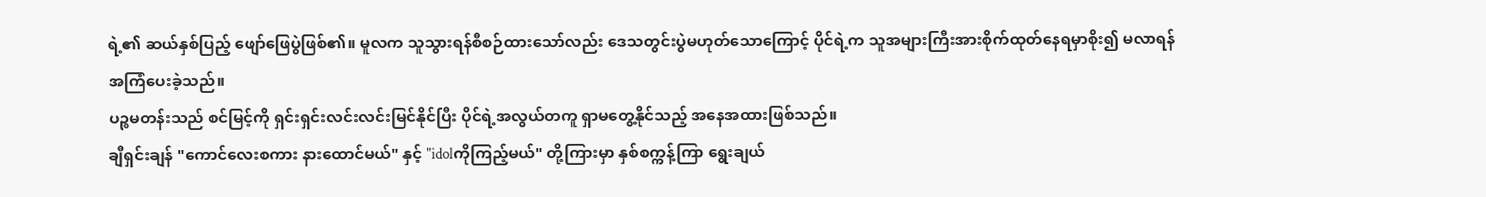ရဲ့၏ ဆယ်နှစ်ပြည့် ဖျော်ဖြေပွဲဖြစ်၏။ မူလက သူသွားရန်စီစဉ်ထားသော်လည်း ဒေသတွင်းပွဲမဟုတ်သောကြောင့် ပိုင်ရဲ့က သူအများကြီးအားစိုက်ထုတ်နေရမှာစိုး၍ မလာရန်အကြံပေးခဲ့သည်။
ပဉ္စမတန်းသည် စင်မြင့်ကို ရှင်းရှင်းလင်းလင်းမြင်နိုင်ပြီး ပိုင်ရဲ့အလွယ်တကူ ရှာမတွေ့နိုင်သည့် အနေအထားဖြစ်သည်။
ချီရှင်းချန် "ကောင်လေးစကား နားထောင်မယ်" နှင့် "idolကိုကြည့်မယ်" တို့ကြားမှာ နှစ်စက္ကန့်ကြာ ရွေးချယ်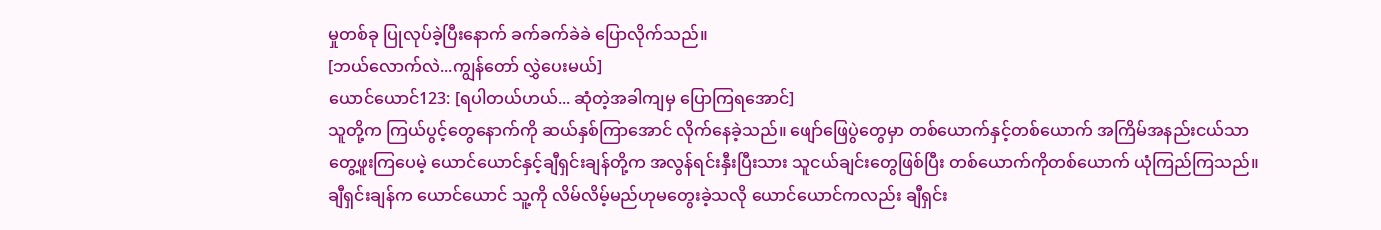မှုတစ်ခု ပြုလုပ်ခဲ့ပြီးနောက် ခက်ခက်ခဲခဲ ပြောလိုက်သည်။
[ဘယ်လောက်လဲ...ကျွန်တော် လွှဲပေးမယ်]
ယောင်ယောင်123: [ရပါတယ်ဟယ်... ဆုံတဲ့အခါကျမှ ပြောကြရအောင်]
သူတို့က ကြယ်ပွင့်တွေနောက်ကို ဆယ်နှစ်ကြာအောင် လိုက်နေခဲ့သည်။ ဖျော်ဖြေပွဲတွေမှာ တစ်ယောက်နှင့်တစ်ယောက် အကြိမ်အနည်းငယ်သာ တွေ့ဖူးကြပေမဲ့ ယောင်ယောင်နှင့်ချီရှင်းချန်တို့က အလွန်ရင်းနှီးပြီးသား သူငယ်ချင်းတွေဖြစ်ပြီး တစ်ယောက်ကိုတစ်ယောက် ယုံကြည်ကြသည်။
ချီရှင်းချန်က ယောင်ယောင် သူ့ကို လိမ်လိမ့်မည်ဟုမတွေးခဲ့သလို ယောင်ယောင်ကလည်း ချီရှင်း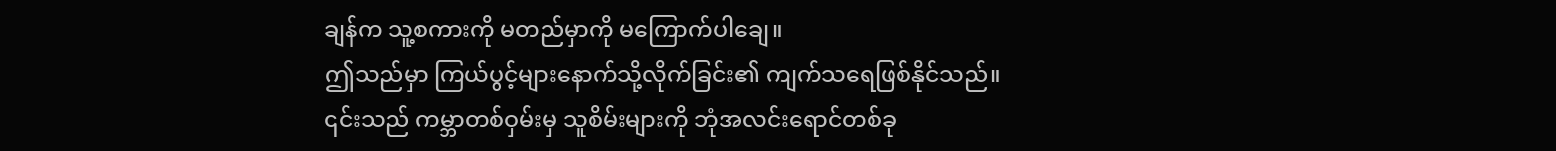ချန်က သူ့စကားကို မတည်မှာကို မကြောက်ပါချေ။
ဤသည်မှာ ကြယ်ပွင့်များနောက်သို့လိုက်ခြင်း၏ ကျက်သရေဖြစ်နိုင်သည်။
၎င်းသည် ကမ္ဘာတစ်ဝှမ်းမှ သူစိမ်းများကို ဘုံအလင်းရောင်တစ်ခု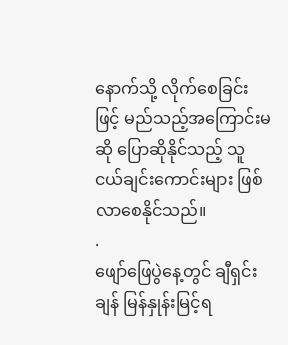နောက်သို့ လိုက်စေခြင်းဖြင့် မည်သည့်အကြောင်းမဆို ပြောဆိုနိုင်သည့် သူငယ်ချင်းကောင်းများ ဖြစ်လာစေနိုင်သည်။
.
ဖျော်ဖြေပွဲနေ့တွင် ချီရှင်းချန် မြန်နှုန်းမြင့်ရ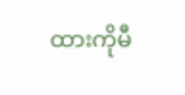ထားကိုမီ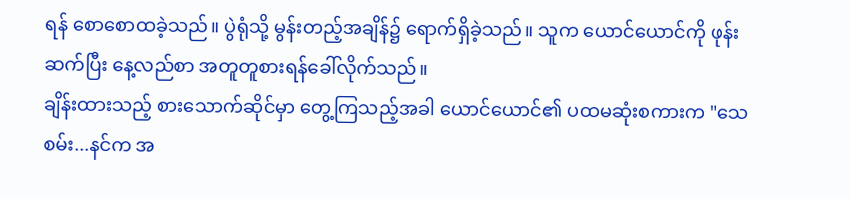ရန် စောစောထခဲ့သည်။ ပွဲရုံသို့ မွန်းတည့်အချိန်၌ ရောက်ရှိခဲ့သည်။ သူက ယောင်ယောင်ကို ဖုန်းဆက်ပြီး နေ့လည်စာ အတူတူစားရန်ခေါ်လိုက်သည်။
ချိန်းထားသည့် စားသောက်ဆိုင်မှာ တွေ့ကြသည့်အခါ ယောင်ယောင်၏ ပထမဆုံးစကားက "သေစမ်း...နင်က အ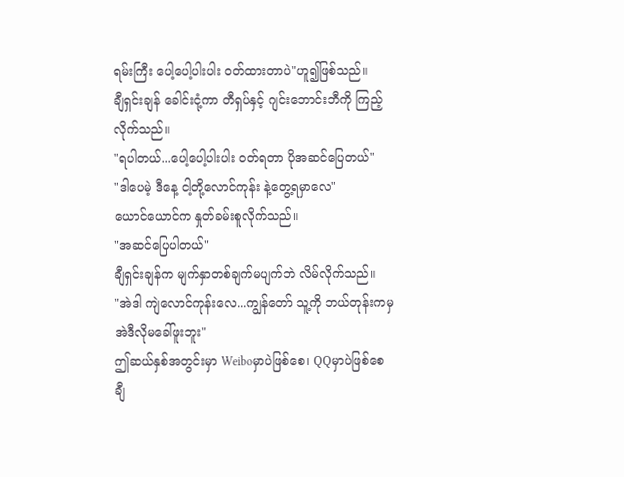ရမ်းကြီး ပေါ့ပေါ့ပါးပါး ဝတ်ထားတာပဲ"ဟူ၍ဖြစ်သည်။
ချီရှင်းချန် ခေါင်းငုံ့ကာ တီရှပ်နှင့် ဂျင်းဘောင်းဘီကို ကြည့်လိုက်သည်။
"ရပါတယ်...ပေါ့ပေါ့ပါးပါး ဝတ်ရတာ ပိုအဆင်ပြေတယ်"
"ဒါပေမဲ့ ဒီနေ့ ငါ့တို့လောင်ကုန်း နဲ့တွေ့ရမှာလေ"
ယောင်ယောင်က နှုတ်ခမ်းစူလိုက်သည်။
"အဆင်ပြေပါတယ်"
ချီရှင်းချန်က မျက်နှာတစ်ချက်မပျက်ဘဲ လိမ်လိုက်သည်။
"အဲဒါ ကျဲလောင်ကုန်းလေ...ကျွန်တော် သူ့ကို ဘယ်တုန်းကမှ အဲဒီလိုမခေါ်ဖူးဘူး"
ဤဆယ်နှစ်အတွင်းမှာ Weiboမှာပဲဖြစ်စေ၊ QQမှာပဲဖြစ်စေ ချီ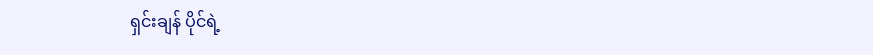ရှင်းချန် ပိုင်ရဲ့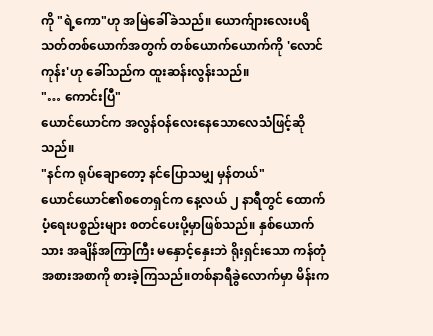ကို "ရဲ့ကော"ဟု အမြဲခေါ်ခဲသည်။ ယောက်ျားလေးပရိသတ်တစ်ယောက်အတွက် တစ်ယောက်ယောက်ကို 'လောင်ကုန်း'ဟု ခေါ်သည်က ထူးဆန်းလွန်းသည်။
"… ကောင်းပြီ"
ယောင်ယောင်က အလွန်ဝန်လေးနေသောလေသံဖြင့်ဆိုသည်။
"နင်က ရုပ်ချောတော့ နင်ပြောသမျှ မှန်တယ်"
ယောင်ယောင်၏စတေရှင်က နေ့လယ် ၂ နာရီတွင် ထောက်ပံ့ရေးပစ္စည်းများ စတင်ပေးပို့မှာဖြစ်သည်။ နှစ်ယောက်သား အချိန်အကြာကြီး မနှောင့်နှေးဘဲ ရိုးရှင်းသော ကန်တုံအစားအစာကို စားခဲ့ကြသည်။တစ်နာရီခွဲလောက်မှာ မိန်းက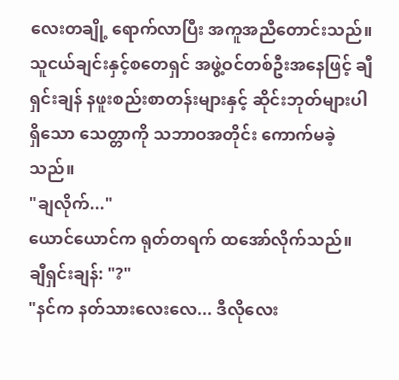လေးတချို့ ရောက်လာပြီး အကူအညီတောင်းသည်။ သူငယ်ချင်းနှင့်စတေရှင် အဖွဲ့ဝင်တစ်ဦးအနေဖြင့် ချီရှင်းချန် နဖူးစည်းစာတန်းများနှင့် ဆိုင်းဘုတ်များပါရှိသော သေတ္တာကို သဘာဝအတိုင်း ကောက်မခဲ့သည်။
"ချလိုက်..."
ယောင်ယောင်က ရုတ်တရက် ထအော်လိုက်သည်။
ချီရှင်းချန်: "?"
"နင်က နတ်သားလေးလေ... ဒီလိုလေး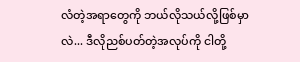လံတဲ့အရာတွေကို ဘယ်လိုသယ်လို့ဖြစ်မှာလဲ... ဒီလိုညစ်ပတ်တဲ့အလုပ်ကို ငါတို့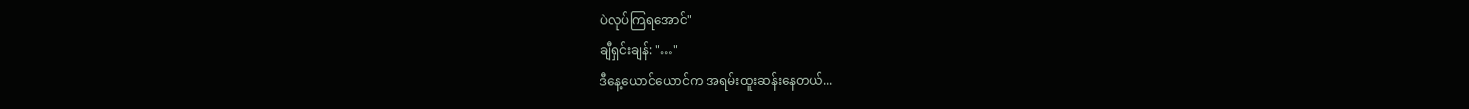ပဲလုပ်ကြရအောင်"
ချီရှင်းချန်: "…"
ဒီနေ့ယောင်ယောင်က အရမ်းထူးဆန်းနေတယ်...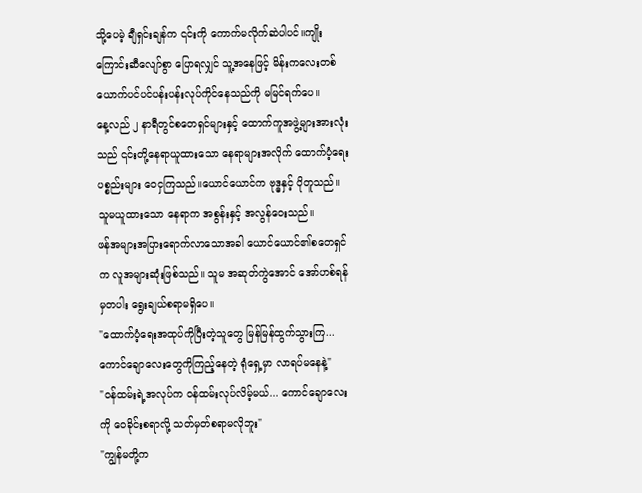သို့ပေမဲ့ ချီရှင်းချန်က ၎င်းကို ကောက်မလိုက်ဆဲပါပင်။ကျိုးကြောင်းဆီလျော်စွာ ပြောရလျှင် သူ့အနေဖြင့် မိန်းကလေးတစ်ယောက်ပင်ပင်ပန်းပန်းလုပ်ကိုင်နေသည်ကို မမြင်ရက်ပေ။
နေ့လည် ၂ နာရီတွင်စတေရှင်များနှင့် ထောက်ကူအဖွဲ့များအားလုံးသည် ၎င်းတို့နေရာယူထားသော နေရာများအလိုက် ထောက်ပံ့ရေးပစ္စည်းများ ဝေငှကြသည်။ယောင်ယောင်က ဗုဒ္ဓနှင့် ပိုတူသည်။ သူမယူထားသော နေရာက အစွန်းနှင့် အလွန်ဝေးသည်။
ဖန်အများအပြားရောက်လာသောအခါ ယောင်ယောင်၏စတေရှင်က လူအများဆုံးဖြစ်သည်။ သူမ အဆုတ်ကွဲအောင် အော်ဟစ်ရန်မှတပါး ရွေးချယ်စရာမရှိပေ။
"ထောက်ပံ့ရေးအထုပ်ကိုပြီးတဲ့သူတွေ မြန်မြန်ထွက်သွားကြ...ကောင်ချောလေးတွေကိုကြည့်နေတဲ့ ရုံရှေ့မှာ လာရပ်မနေနဲ့"
"ဝန်ထမ်းရဲ့အလုပ်က ဝန်ထမ်းလုပ်လိမ့်မယ်... ကောင်ချောလေးကို ဝေခိုင်းစရာလို့ သတ်မှတ်စရာမလိုဘူး"
"ကျွန်မတို့က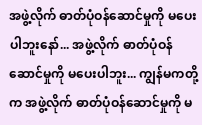အဖွဲ့လိုက် ဓာတ်ပုံဝန်ဆောင်မှုကို မပေးပါဘူးနော်... အဖွဲ့လိုက် ဓာတ်ပုံဝန်ဆောင်မှုကို မပေးပါဘူး... ကျွန်မကတို့က အဖွဲ့လိုက် ဓာတ်ပုံဝန်ဆောင်မှုကို မ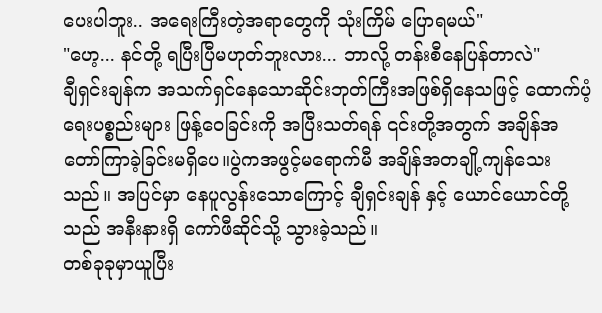ပေးပါဘူး.. အရေးကြီးတဲ့အရာတွေကို သုံးကြိမ် ပြောရမယ်"
"ဟေ့... နင်တို့ ရပြီးပြီမဟုတ်ဘူးလား... ဘာလို့ တန်းစီနေပြန်တာလဲ"
ချီရှင်းချန်က အသက်ရှင်နေသောဆိုင်းဘုတ်ကြီးအဖြစ်ရှိနေသဖြင့် ထောက်ပံ့ရေးပစ္စည်းများ ဖြန့်ဝေခြင်းကို အပြီးသတ်ရန် ၎င်းတို့အတွက် အချိန်အတော်ကြာခဲ့ခြင်းမရှိပေ။ပွဲကအဖွင့်မရောက်မီ အချိန်အတချို့ကျန်သေးသည်။ အပြင်မှာ နေပူလွန်းသောကြောင့် ချီရှင်းချန် နှင့် ယောင်ယောင်တို့သည် အနီးနားရှိ ကော်ဖီဆိုင်သို့ သွားခဲ့သည်။
တစ်ခုခုမှာယူပြီး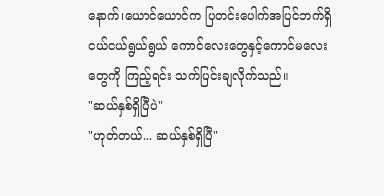နောက်၊ယောင်ယောင်က ပြတင်းပေါက်အပြင်ဘက်ရှိ ငယ်ငယ်ရွယ်ရွယ် ကောင်လေးတွေနှင့်ကောင်မလေးတွေကို ကြည့်ရင်း သက်ပြင်းချလိုက်သည်။
"ဆယ်နှစ်ရှိပြီပဲ"
"ဟုတ်တယ်... ဆယ်နှစ်ရှိပြီ"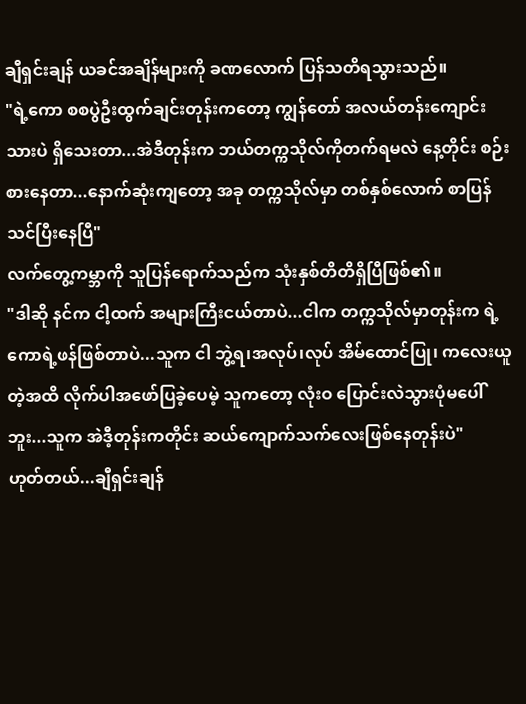ချီရှင်းချန် ယခင်အချိန်များကို ခဏလောက် ပြန်သတိရသွားသည်။
"ရဲ့ကော စစပွဲဦးထွက်ချင်းတုန်းကတော့ ကျွန်တော် အလယ်တန်းကျောင်းသားပဲ ရှိသေးတာ...အဲဒီတုန်းက ဘယ်တက္ကသိုလ်ကိုတက်ရမလဲ နေ့တိုင်း စဉ်းစားနေတာ...နောက်ဆုံးကျတော့ အခု တက္ကသိုလ်မှာ တစ်နှစ်လောက် စာပြန်သင်ပြီးနေပြီ"
လက်တွေ့ကမ္ဘာကို သူပြန်ရောက်သည်က သုံးနှစ်တိတိရှိပြီဖြစ်၏။
"ဒါဆို နင်က ငါ့ထက် အများကြီးငယ်တာပဲ...ငါက တက္ကသိုလ်မှာတုန်းက ရဲ့ကောရဲ့ဖန်ဖြစ်တာပဲ...သူက ငါ ဘွဲ့ရ၊အလုပ်၊လုပ် အိမ်ထောင်ပြု၊ ကလေးယူတဲ့အထိ လိုက်ပါအဖော်ပြခဲ့ပေမဲ့ သူကတော့ လုံးဝ ပြောင်းလဲသွားပုံမပေါ်ဘူး...သူက အဲဒီ့တုန်းကတိုင်း ဆယ်ကျောက်သက်လေးဖြစ်နေတုန်းပဲ"
ဟုတ်တယ်...ချီရှင်းချန်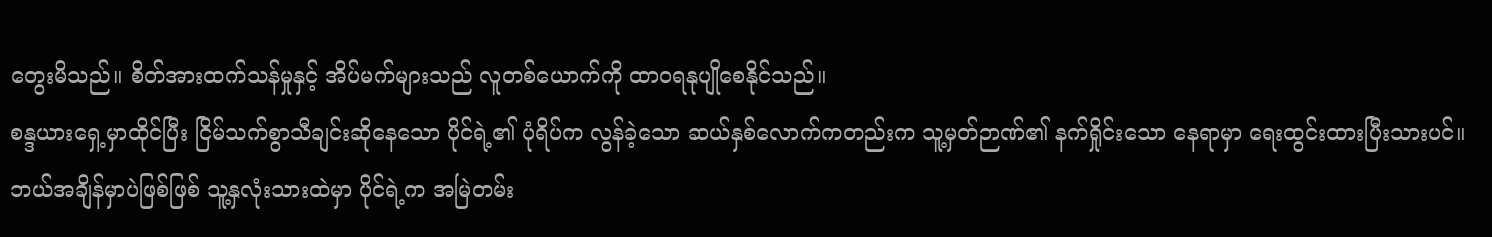တွေးမိသည်။ စိတ်အားထက်သန်မှုနှင့် အိပ်မက်များသည် လူတစ်ယောက်ကို ထာဝရနုပျိုစေနိုင်သည်။
စန္ဒယားရှေ့မှာထိုင်ပြီး ငြိမ်သက်စွာသီချင်းဆိုနေသော ပိုင်ရဲ့၏ ပုံရိပ်က လွန်ခဲ့သော ဆယ်နှစ်လောက်ကတည်းက သူ့မှတ်ဉာဏ်၏ နက်ရှိုင်းသော နေရာမှာ ရေးထွင်းထားပြီးသားပင်။ဘယ်အချိန်မှာပဲဖြစ်ဖြစ် သူ့နှလုံးသားထဲမှာ ပိုင်ရဲ့က အမြဲတမ်း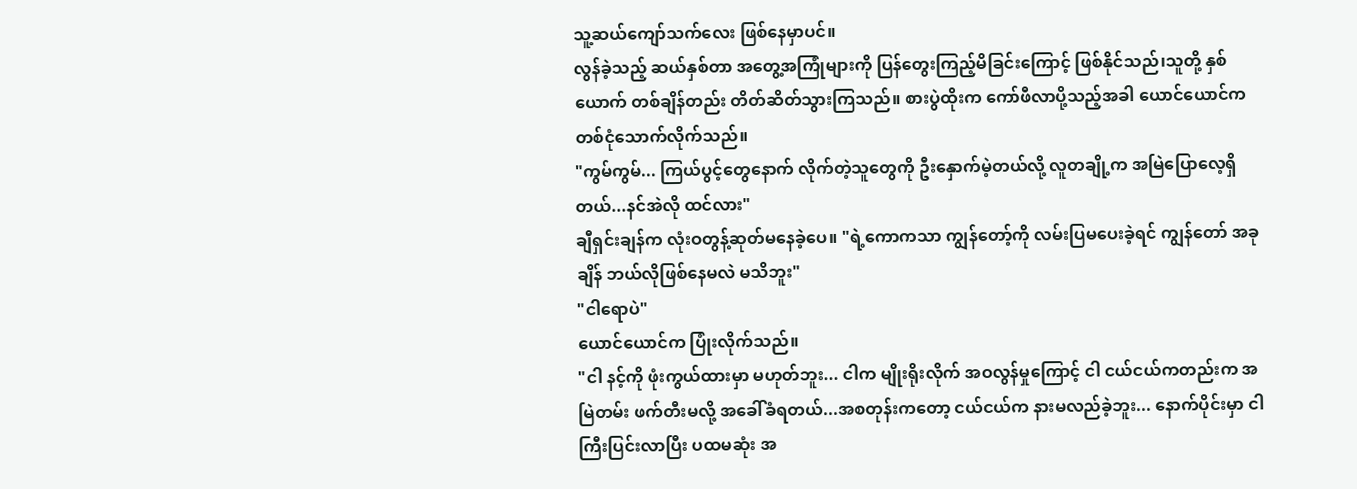သူ့ဆယ်ကျော်သက်လေး ဖြစ်နေမှာပင်။
လွန်ခဲ့သည့် ဆယ်နှစ်တာ အတွေ့အကြုံများကို ပြန်တွေးကြည့်မိခြင်းကြောင့် ဖြစ်နိုင်သည်၊သူတို့ နှစ်ယောက် တစ်ချိန်တည်း တိတ်ဆိတ်သွားကြသည်။ စားပွဲထိုးက ကော်ဖီလာပို့သည့်အခါ ယောင်ယောင်က တစ်ငုံသောက်လိုက်သည်။
"ကွမ်ကွမ်... ကြယ်ပွင့်တွေနောက် လိုက်တဲ့သူတွေကို ဦးနှောက်မဲ့တယ်လို့ လူတချို့က အမြဲပြောလေ့ရှိတယ်...နင်အဲလို ထင်လား"
ချီရှင်းချန်က လုံးဝတွန့်ဆုတ်မနေခဲ့ပေ။ "ရဲ့ကောကသာ ကျွန်တော့်ကို လမ်းပြမပေးခဲ့ရင် ကျွန်တော် အခုချိန် ဘယ်လိုဖြစ်နေမလဲ မသိဘူး"
"ငါရောပဲ"
ယောင်ယောင်က ပြုံးလိုက်သည်။
"ငါ နင့်ကို ဖုံးကွယ်ထားမှာ မဟုတ်ဘူး... ငါက မျိုးရိုးလိုက် အဝလွန်မှုကြောင့် ငါ ငယ်ငယ်ကတည်းက အမြဲတမ်း ဖက်တီးမလို့ အခေါ်ခံရတယ်...အစတုန်းကတော့ ငယ်ငယ်က နားမလည်ခဲ့ဘူး... နောက်ပိုင်းမှာ ငါ ကြီးပြင်းလာပြီး ပထမဆုံး အ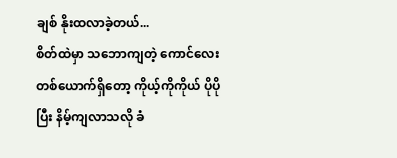ချစ် နိုးထလာခဲ့တယ်...
စိတ်ထဲမှာ သဘောကျတဲ့ ကောင်လေးတစ်ယောက်ရှိတော့ ကိုယ့်ကိုကိုယ် ပိုပိုပြီး နိမ့်ကျလာသလို ခံ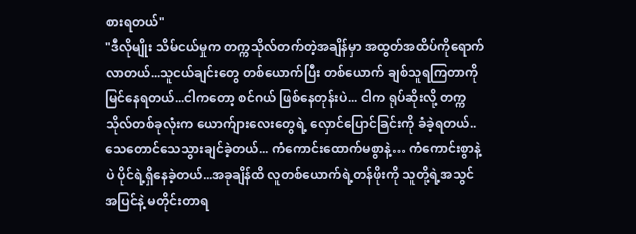စားရတယ်"
"ဒီလိုမျိုး သိမ်ငယ်မှုက တက္ကသိုလ်တက်တဲ့အချိန်မှာ အထွတ်အထိပ်ကိုရောက်လာတယ်...သူငယ်ချင်းတွေ တစ်ယောက်ပြီး တစ်ယောက် ချစ်သူရကြတာကိုမြင်နေရတယ်...ငါကတော့ စင်ဂယ် ဖြစ်နေတုန်းပဲ... ငါက ရုပ်ဆိုးလို့ တက္ကသိုလ်တစ်ခုလုံးက ယောက်ျားလေးတွေရဲ့ လှောင်ပြောင်ခြင်းကို ခံခဲ့ရတယ်.. သေတောင်သေသွားချင်ခဲ့တယ်... ကံကောင်းထောက်မစွာနဲ့… ကံကောင်းစွာနဲ့ပဲ ပိုင်ရဲ့ရှိနေခဲ့တယ်...အခုချိန်ထိ လူတစ်ယောက်ရဲ့တန်ဖိုးကို သူတို့ရဲ့အသွင်အပြင်နဲ့ မတိုင်းတာရ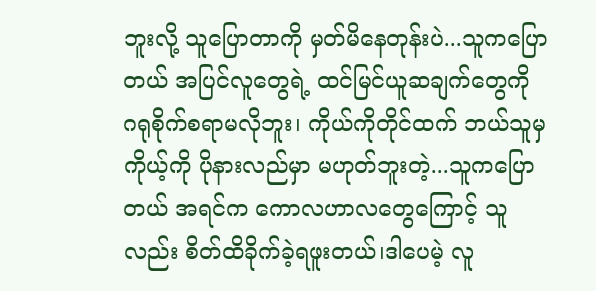ဘူးလို့ သူပြောတာကို မှတ်မိနေတုန်းပဲ...သူကပြောတယ် အပြင်လူတွေရဲ့ ထင်မြင်ယူဆချက်တွေကို ဂရုစိုက်စရာမလိုဘူး၊ ကိုယ်ကိုတိုင်ထက် ဘယ်သူမှ ကိုယ့်ကို ပိုနားလည်မှာ မဟုတ်ဘူးတဲ့...သူကပြောတယ် အရင်က ကောလဟာလတွေကြောင့် သူလည်း စိတ်ထိခိုက်ခဲ့ရဖူးတယ်၊ဒါပေမဲ့ လူ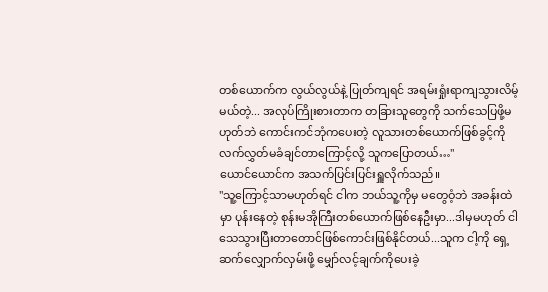တစ်ယောက်က လွယ်လွယ်နဲ့ ပြုတ်ကျရင် အရမ်းရှုံးရာကျသွားလိမ့်မယ်တဲ့... အလုပ်ကြိုးစားတာက တခြားသူတွေကို သက်သေပြဖို့မဟုတ်ဘဲ ကောင်းကင်ဘုံကပေးတဲ့ လူသားတစ်ယောက်ဖြစ်ခွင့်ကို လက်လွှတ်မခံချင်တာကြောင့်လို့ သူကပြောတယ်…"
ယောင်ယောင်က အသက်ပြင်းပြင်းရှူလိုက်သည်။
"သူ့ကြောင့်သာမဟုတ်ရင် ငါက ဘယ်သူ့ကိုမှ မတွေဝံ့ဘဲ အခန်းထဲမှာ ပုန်းနေတဲ့ စုန်းမအိုကြီးတစ်ယောက်ဖြစ်နေဦးမှာ...ဒါမှမဟုတ် ငါသေသွားပြီးတာတောင်ဖြစ်ကောင်းဖြစ်နိုင်တယ်...သူက ငါ့ကို ရှေ့ဆက်လျှောက်လှမ်းဖို့ မျှော်လင့်ချက်ကိုပေးခဲ့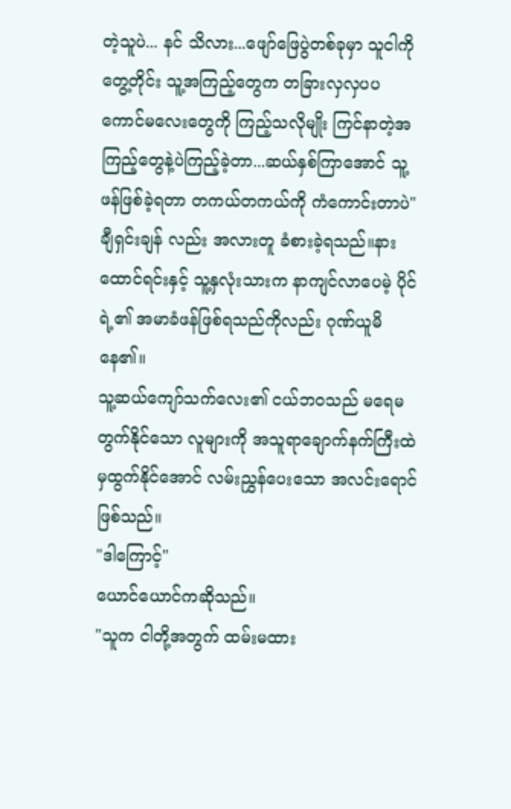တဲ့သူပဲ... နင် သိလား...ဖျော်ဖြေပွဲတစ်ခုမှာ သူငါကိုတွေ့တိုင်း သူ့အကြည့်တွေက တခြားလှလှပပကောင်မလေးတွေကို ကြည့်သလိုမျိုး ကြင်နာတဲ့အကြည့်တွေနဲ့ပဲကြည့်ခဲ့တာ...ဆယ်နှစ်ကြာအောင် သူ့ဖန်ဖြစ်ခဲ့ရတာ တကယ်တကယ်ကို ကံကောင်းတာပဲ"
ချီရှင်းချန် လည်း အလားတူ ခံစားခဲ့ရသည်။နားထောင်ရင်းနှင့် သူ့နှလုံးသားက နာကျင်လာပေမဲ့ ပိုင်ရဲ့၏ အမာခံဖန်ဖြစ်ရသည်ကိုလည်း ဂုဏ်ယူမိနေ၏။
သူ့ဆယ်ကျော်သက်လေး၏ ငယ်ဘဝသည် မရေမတွက်နိုင်သော လူများကို အသူရာချောက်နက်ကြီးထဲမှထွက်နိုင်အောင် လမ်းညွှန်ပေးသော အလင်းရောင်ဖြစ်သည်။
"ဒါကြောင့်"
ယောင်ယောင်ကဆိုသည်။
"သူက ငါတို့အတွက် ထမ်းမထား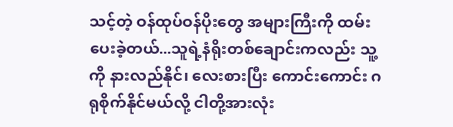သင့်တဲ့ ဝန်ထုပ်ဝန်ပိုးတွေ အများကြီးကို ထမ်းပေးခဲ့တယ်...သူရဲ့နံရိုးတစ်ချောင်းကလည်း သူ့ကို နားလည်နိုင်၊ လေးစားပြီး ကောင်းကောင်း ဂရုစိုက်နိုင်မယ်လို့ ငါတို့အားလုံး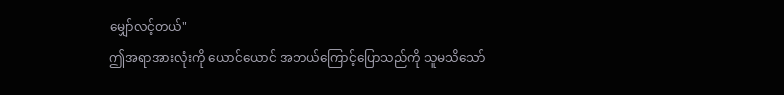မျှော်လင့်တယ်"
ဤအရာအားလုံးကို ယောင်ယောင် အဘယ်ကြောင့်ပြောသည်ကို သူမသိသော်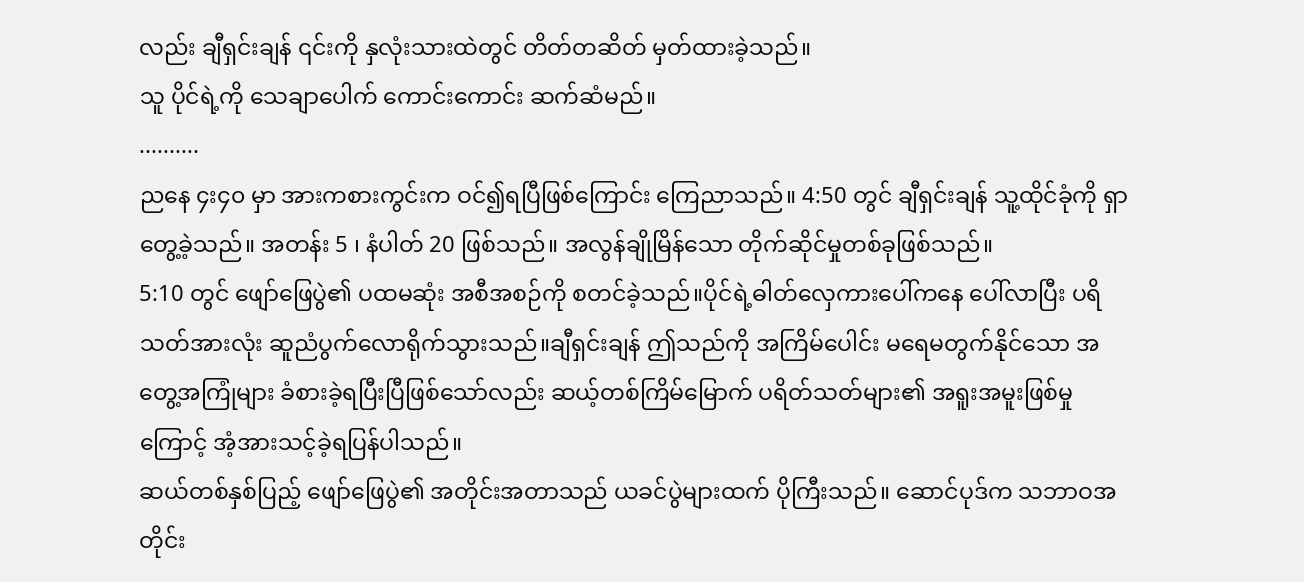လည်း ချီရှင်းချန် ၎င်းကို နှလုံးသားထဲတွင် တိတ်တဆိတ် မှတ်ထားခဲ့သည်။
သူ ပိုင်ရဲ့ကို သေချာပေါက် ကောင်းကောင်း ဆက်ဆံမည်။
..........
ညနေ ၄း၄၀ မှာ အားကစားကွင်းက ဝင်၍ရပြီဖြစ်ကြောင်း ကြေညာသည်။ 4:50 တွင် ချီရှင်းချန် သူ့ထိုင်ခုံကို ရှာတွေ့ခဲ့သည်။ အတန်း 5 ၊ နံပါတ် 20 ဖြစ်သည်။ အလွန်ချိုမြိန်သော တိုက်ဆိုင်မှုတစ်ခုဖြစ်သည်။
5:10 တွင် ဖျော်ဖြေပွဲ၏ ပထမဆုံး အစီအစဉ်ကို စတင်ခဲ့သည်။ပိုင်ရဲ့ဓါတ်လှေကားပေါ်ကနေ ပေါ်လာပြီး ပရိသတ်အားလုံး ဆူညံပွက်လောရိုက်သွားသည်။ချီရှင်းချန် ဤသည်ကို အကြိမ်ပေါင်း မရေမတွက်နိုင်သော အတွေ့အကြုံများ ခံစားခဲ့ရပြီးပြီဖြစ်သော်လည်း ဆယ့်တစ်ကြိမ်မြောက် ပရိတ်သတ်များ၏ အရူးအမူးဖြစ်မှု ကြောင့် အံ့အားသင့်ခဲ့ရပြန်ပါသည်။
ဆယ်တစ်နှစ်ပြည့် ဖျော်ဖြေပွဲ၏ အတိုင်းအတာသည် ယခင်ပွဲများထက် ပိုကြီးသည်။ ဆောင်ပုဒ်က သဘာဝအတိုင်း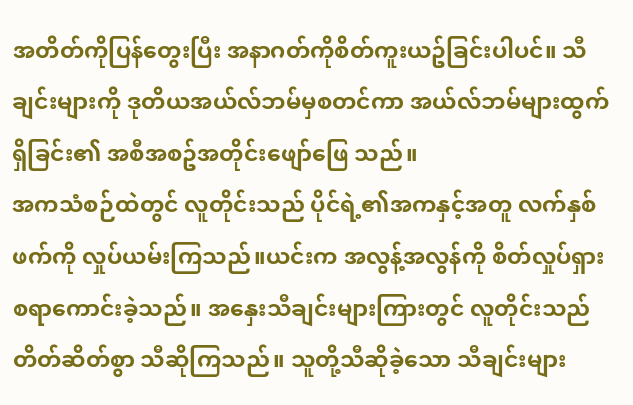အတိတ်ကိုပြန်တွေးပြီး အနာဂတ်ကိုစိတ်ကူးယဥ်ခြင်းပါပင်။ သီချင်းများကို ဒုတိယအယ်လ်ဘမ်မှစတင်ကာ အယ်လ်ဘမ်များထွက်ရှိခြင်း၏ အစီအစဥ်အတိုင်းဖျော်ဖြေ သည်။
အကသံစဉ်ထဲတွင် လူတိုင်းသည် ပိုင်ရဲ့၏အကနှင့်အတူ လက်နှစ်ဖက်ကို လှုပ်ယမ်းကြသည်။ယင်းက အလွန့်အလွန်ကို စိတ်လှုပ်ရှားစရာကောင်းခဲ့သည်။ အနှေးသီချင်းများကြားတွင် လူတိုင်းသည် တိတ်ဆိတ်စွာ သီဆိုကြသည်။ သူတို့သီဆိုခဲ့သော သီချင်းများ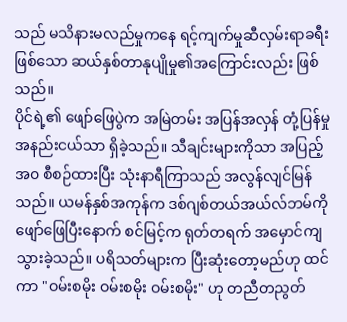သည် မသိနားမလည်မှုကနေ ရင့်ကျက်မှုဆီလှမ်းရာခရီးဖြစ်သော ဆယ်နှစ်တာနုပျိုမှု၏အကြောင်းလည်း ဖြစ်သည်။
ပိုင်ရဲ့၏ ဖျော်ဖြေပွဲက အမြဲတမ်း အပြန်အလှန် တုံ့ပြန်မှု အနည်းငယ်သာ ရှိခဲ့သည်။ သီချင်းများကိုသာ အပြည့်အ၀ စီစဉ်ထားပြီး သုံးနာရီကြာသည် အလွန်လျင်မြန်သည်။ ယမန်နှစ်အကုန်က ဒစ်ဂျစ်တယ်အယ်လ်ဘမ်ကို ဖျော်ဖြေပြီးနောက် စင်မြင့်က ရုတ်တရက် အမှောင်ကျသွားခဲ့သည်။ ပရိသတ်များက ပြီးဆုံးတော့မည်ဟု ထင်ကာ "ဝမ်းစမိုး ဝမ်းစမိုး ဝမ်းစမိုး" ဟု တညီတညွတ်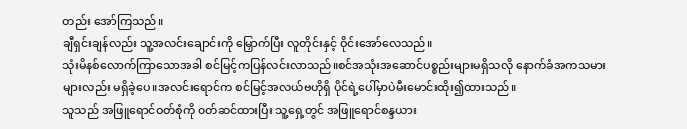တည်း အော်ကြသည်။
ချီရှင်းချန်လည်း သူ့အလင်းချောင်းကို မြှောက်ပြီး လူတိုင်းနှင့် ဝိုင်းအော်လေသည်။
သုံးမိနစ်လောက်ကြာသောအခါ စင်မြင့်ကပြန်လင်းလာသည်။စင်အသုံးအဆောင်ပစ္စည်းများမရှိသလို နောက်ခံအကသမားများလည်း မရှိခဲ့ပေ။အလင်းရောင်က စင်မြင့်အလယ်ဗဟိုရှိ ပိုင်ရဲ့ပေါ်မှာပဲမီးမောင်းထိုး၍ထားသည်။
သူသည် အဖြူရောင်ဝတ်စုံကို ၀တ်ဆင်ထားပြီး သူ့ရှေ့တွင် အဖြူရောင်စန္ဒယား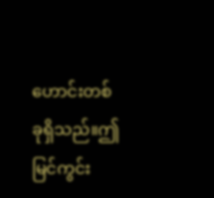ဟောင်းတစ်ခုရှိသည်။ဤမြင်ကွင်း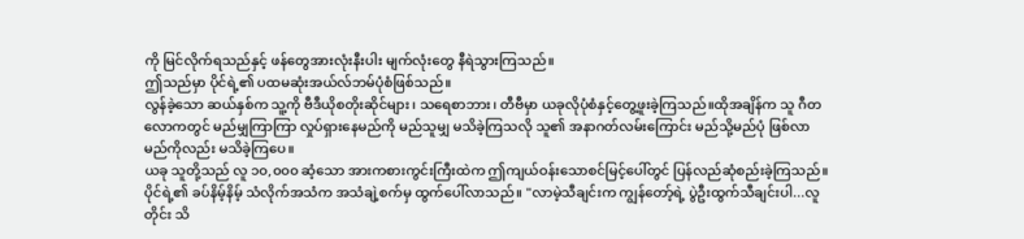ကို မြင်လိုက်ရသည်နှင့် ဖန်တွေအားလုံးနီးပါး မျက်လုံးတွေ နီရဲသွားကြသည်။
ဤသည်မှာ ပိုင်ရဲ့၏ ပထမဆုံးအယ်လ်ဘမ်ပုံစံဖြစ်သည်။
လွန်ခဲ့သော ဆယ်နှစ်က သူ့ကို ဗီဒီယိုစတိုးဆိုင်များ၊ သရေစာဘား၊ တီဗီမှာ ယခုလိုပုံစံနှင့်တွေ့ဖူးခဲ့ကြသည်။ထိုအချိန်က သူ ဂီတလောကတွင် မည်မျှကြာကြာ လှုပ်ရှားနေမည်ကို မည်သူမျှ မသိခဲ့ကြသလို သူ၏ အနာဂတ်လမ်းကြောင်း မည်သို့မည်ပုံ ဖြစ်လာမည်ကိုလည်း မသိခဲ့ကြပေ။
ယခု သူတို့သည် လူ ၁၀,၀၀၀ ဆံ့သော အားကစားကွင်းကြီးထဲက ဤကျယ်ဝန်းသောစင်မြင့်ပေါ်တွင် ပြန်လည်ဆုံစည်းခဲ့ကြသည်။
ပိုင်ရဲ့၏ ခပ်နိမ့်နိမ့် သံလိုက်အသံက အသံချဲ့စက်မှ ထွက်ပေါ်လာသည်။ "လာမဲ့သီချင်းက ကျွန်တော့်ရဲ့ ပွဲဦးထွက်သီချင်းပါ...လူတိုင်း သိ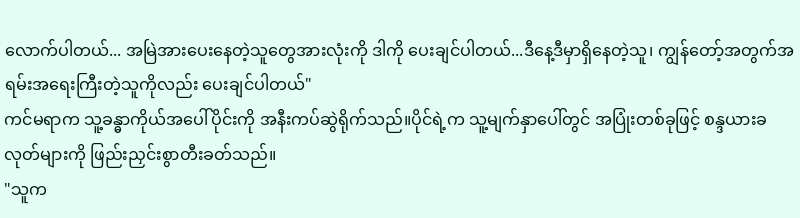လောက်ပါတယ်... အမြဲအားပေးနေတဲ့သူတွေအားလုံးကို ဒါကို ပေးချင်ပါတယ်...ဒီနေ့ဒီမှာရှိနေတဲ့သူ၊ ကျွန်တော့်အတွက်အရမ်းအရေးကြီးတဲ့သူကိုလည်း ပေးချင်ပါတယ်"
ကင်မရာက သူ့ခန္ဓာကိုယ်အပေါ်ပိုင်းကို အနီးကပ်ဆွဲရိုက်သည်။ပိုင်ရဲ့က သူ့မျက်နှာပေါ်တွင် အပြုံးတစ်ခုဖြင့် စန္ဒယားခလုတ်များကို ဖြည်းညှင်းစွာတီးခတ်သည်။
"သူက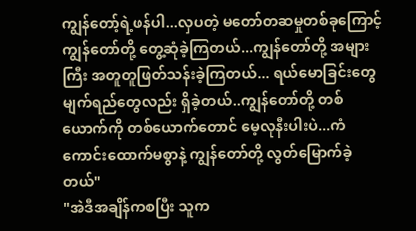ကျွန်တော့်ရဲ့ဖန်ပါ...လှပတဲ့ မတော်တဆမှုတစ်ခုကြောင့် ကျွန်တော်တို့ တွေ့ဆုံခဲ့ကြတယ်...ကျွန်တော်တို့ အများကြီး အတူတူဖြတ်သန်းခဲ့ကြတယ်... ရယ်မောခြင်းတွေမျက်ရည်တွေလည်း ရှိခဲ့တယ်..ကျွန်တော်တို့ တစ်ယောက်ကို တစ်ယောက်တောင် မေ့လုနီးပါးပဲ...ကံကောင်းထောက်မစွာနဲ့ ကျွန်တော်တို့ လွတ်မြောက်ခဲ့တယ်"
"အဲဒီအချိန်ကစပြီး သူက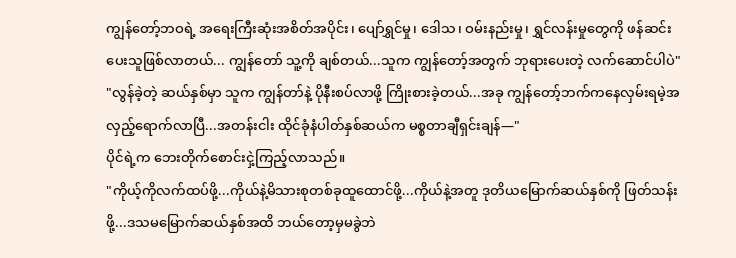ကျွန်တော့်ဘဝရဲ့ အရေးကြီးဆုံးအစိတ်အပိုင်း၊ ပျော်ရွှင်မှု၊ ဒေါသ၊ ဝမ်းနည်းမှု၊ ရွှင်လန်းမှုတွေကို ဖန်ဆင်းပေးသူဖြစ်လာတယ်... ကျွန်တော် သူ့ကို ချစ်တယ်...သူက ကျွန်တော့်အတွက် ဘုရားပေးတဲ့ လက်ဆောင်ပါပဲ"
"လွန်ခဲ့တဲ့ ဆယ်နှစ်မှာ သူက ကျွန်တာ်နဲ့ ပိုနီးစပ်လာဖို့ ကြိုးစားခဲ့တယ်...အခု ကျွန်တော့်ဘက်ကနေလှမ်းရမဲ့အလှည့်ရောက်လာပြီ...အတန်းငါး ထိုင်ခုံနံပါတ်နှစ်ဆယ်က မစ္စတာချီရှင်းချန်—"
ပိုင်ရဲ့က ဘေးတိုက်စောင်းငှဲ့ကြည့်လာသည်။
"ကိုယ့်ကိုလက်ထပ်ဖို့...ကိုယ်နဲ့မိသားစုတစ်ခုထူထောင်ဖို့...ကိုယ်နဲ့အတူ ဒုတိယမြောက်ဆယ်နှစ်ကို ဖြတ်သန်းဖို့...ဒသမမြောက်ဆယ်နှစ်အထိ ဘယ်တော့မှမခွဲဘဲ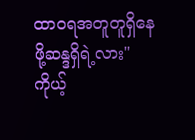ထာဝရအတူတူရှိနေဖို့ဆန္ဒရှိရဲ့လား"
ကိုယ့်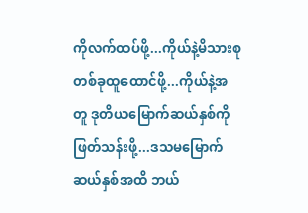ကိုလက်ထပ်ဖို့...ကိုယ်နဲ့မိသားစုတစ်ခုထူထောင်ဖို့...ကိုယ်နဲ့အတူ ဒုတိယမြောက်ဆယ်နှစ်ကို ဖြတ်သန်းဖို့...ဒသမမြောက်ဆယ်နှစ်အထိ ဘယ်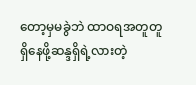တော့မှမခွဲဘဲ ထာဝရအတူတူရှိနေဖို့ဆန္ဒရှိရဲ့လားတဲ့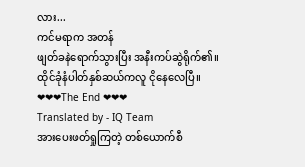လား...
ကင်မရာက အတန်
ဖျတ်ခနဲရောက်သွားပြီး အနီးကပ်ဆွဲရိုက်၏။
ထိုင်ခုံနံပါတ်နှစ်ဆယ်ကလူ ငိုနေလေပြီ။
❤❤❤The End ❤❤❤
Translated by - IQ Team
အားပေးဖတ်ရှုကြတဲ့ တစ်ယောက်စီ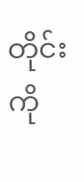တိုင်းကို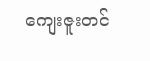ကျေးဇူးတင်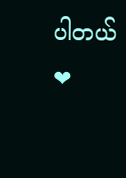ပါတယ် ❤